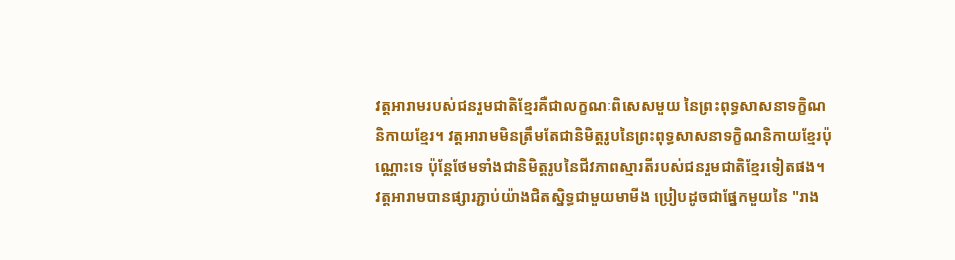វត្តអារាមរបស់ជនរួមជាតិខ្មែរគឺជាលក្ខណៈពិសេសមួយ នៃព្រះពុទ្ធសាសនាទក្ខិណនិកាយខ្មែរ។ វត្តអារាមមិនត្រឹមតែជានិមិត្តរូបនៃព្រះពុទ្ធសាសនាទក្ខិណនិកាយខ្មែរប៉ុណ្ណោះទេ ប៉ុន្តែថែមទាំងជានិមិត្តរូបនៃជីវភាពស្មារតីរបស់ជនរួមជាតិខ្មែរទៀតផង។ វត្តអារាមបានផ្សារភ្ជាប់យ៉ាងជិតស្និទ្ធជាមួយមាមីង ប្រៀបដូចជាផ្នែកមួយនៃ "រាង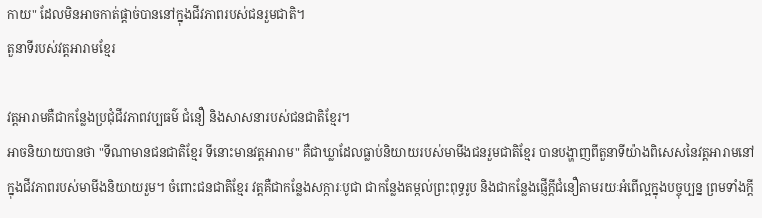កាយ" ដែលមិនអាចកាត់ផ្តាច់បាននៅក្នុងជីវភាពរបស់ជនរួមជាតិ។
តួនាទីរបស់វត្តអារាមខ្មែរ

វត្តអារាមគឺជាកន្លែងប្រជុំជីវភាពវប្បធម៌ ជំនឿ និងសាសនារបស់ជនជាតិខ្មែរ។
អាចនិយាយបានថា "ទីណាមានជនជាតិខ្មែរ ទីនោះមានវត្តអារាម" គឺជាឃ្លាដែលធ្លាប់និយាយរបស់មាមីងជនរួមជាតិខ្មែរ បានបង្ហាញពីតួនាទីយ៉ាងពិសេសនៃវត្តអារាមនៅក្នុងជីវភាពរបស់មាមីងនិយាយរួម។ ចំពោះជនជាតិខ្មែរ វត្តគឺជាកន្លែងសក្ការៈបូជា ជាកន្លែងតម្កល់ព្រះពុទ្ធរូប និងជាកន្លែងផ្ញើក្តីជំនឿតាមរយៈអំពើល្អក្នុងបច្ចុប្បន្ន ព្រមទាំងក្តី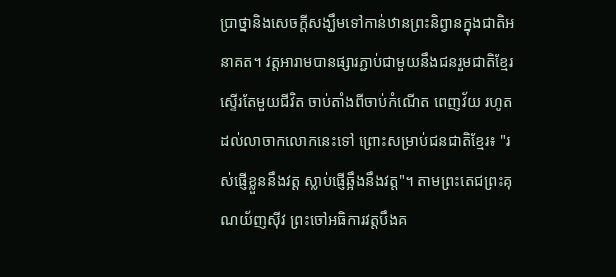ប្រាថ្នានិងសេចក្តីសង្ឃឹមទៅកាន់ឋានព្រះនិព្វានក្នុងជាតិអនាគត។ វត្តអារាមបានផ្សារភ្ជាប់ជាមួយនឹងជនរួមជាតិខ្មែរស្ទើរតែមួយជីវិត ចាប់តាំងពីចាប់កំណើត ពេញវ័យ រហូតដល់លាចាកលោកនេះទៅ ព្រោះសម្រាប់ជនជាតិខ្មែរ៖ "រស់ផ្ញើខ្លួននឹងវត្ត ស្លាប់ផ្ញើឆ្អឹងនឹងវត្ត"។ តាមព្រះតេជព្រះគុណយ័ញស៊ីវ ព្រះចៅអធិការវត្តបឹងគ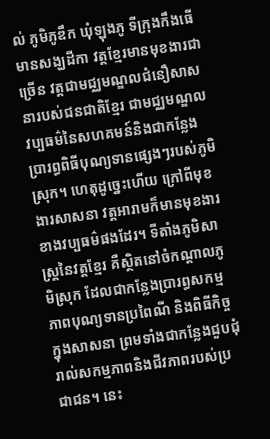ល់ ភូមិភូឌឹក ឃុំឡុងភូ ទីក្រុងកឹងធើ មានសង្ឃដីកា វត្តខ្មែរមានមុខងារជាច្រើន វត្តជាមជ្ឈមណ្ឌលជំនឿសាសនារបស់ជនជាតិខ្មែរ ជាមជ្ឈមណ្ឌលវប្បធម៌នៃសហគមន៍និងជាកន្លែងប្រារព្ធពិធីបុណ្យទានផ្សេងៗរបស់ភូមិស្រុក។ ហេតុដូច្នេះហើយ ក្រៅពីមុខងារសាសនា វត្តអារាមក៏មានមុខងារខាងវប្បធម៌ផងដែរ។ ទីតាំងភូមិសាស្ត្រនៃវត្តខ្មែរ គឺស្ថិតនៅចំកណ្តាលភូមិស្រុក ដែលជាកន្លែងប្រារព្ធសកម្មភាពបុណ្យទានប្រពៃណី និងពិធីកិច្ចក្នុងសាសនា ព្រមទាំងជាកន្លែងជួបជុំរាល់សកម្មភាពនិងជីវភាពរបស់ប្រជាជន។ នេះ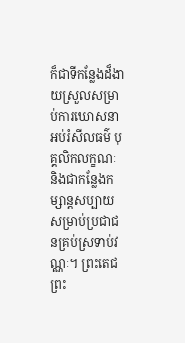ក៏ជាទីកន្លែងដ៏ងាយស្រួលសម្រាប់ការឃោសនា អប់រំសីលធម៌ បុគ្គលិកលក្ខណៈ និងជាកន្លែងកម្សាន្តសប្បាយសម្រាប់ប្រជាជនគ្រប់ស្រទាប់វណ្ណៈ។ ព្រះតេជព្រះ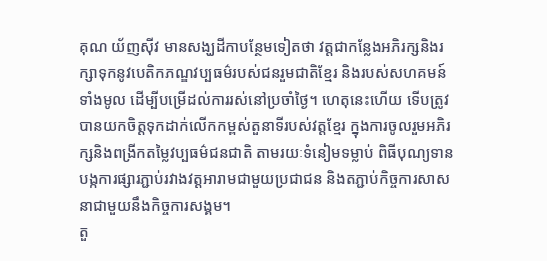គុណ យ័ញស៊ីវ មានសង្ឃដីកាបន្ថែមទៀតថា វត្តជាកន្លែងអភិរក្សនិងរក្សាទុកនូវបេតិកភណ្ឌវប្បធម៌របស់ជនរួមជាតិខ្មែរ និងរបស់សហគមន៍ទាំងមូល ដើម្បីបម្រើដល់ការរស់នៅប្រចាំថ្ងៃ។ ហេតុនេះហើយ ទើបត្រូវបានយកចិត្តទុកដាក់លើកកម្ពស់តួនាទីរបស់វត្តខ្មែរ ក្នុងការចូលរួមអភិរក្សនិងពង្រីកតម្លៃវប្បធម៌ជនជាតិ តាមរយៈទំនៀមទម្លាប់ ពិធីបុណ្យទាន បង្កការផ្សារភ្ជាប់រវាងវត្តអារាមជាមួយប្រជាជន និងតភ្ជាប់កិច្ចការសាសនាជាមួយនឹងកិច្ចការសង្គម។
តួ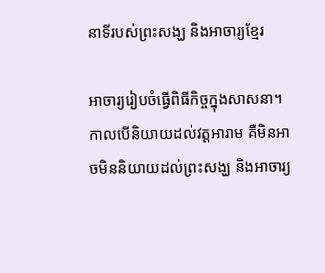នាទីរបស់ព្រះសង្ឃ និងអាចារ្យខ្មែរ

អាចារ្យរៀបចំធ្វើពិធីកិច្ចក្នុងសាសនា។
កាលបើនិយាយដល់វត្តអារាម គឺមិនអាចមិននិយាយដល់ព្រះសង្ឃ និងអាចារ្យ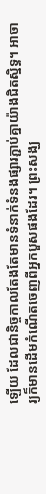ឡើយ ដែលជានិច្ចកាលតែងតែមានទំនាក់ទំនងផ្សារភ្ជាប់គ្នាយ៉ាងជិតស្និទ្ធ។ អាចារ្យក៏មានដើមកំណើតចេញពីអ្នកបួសផងដែរ។ ព្រះសង្ឃ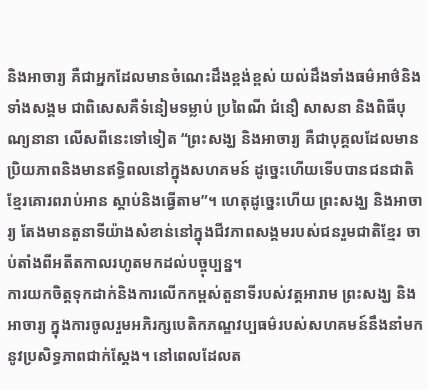និងអាចារ្យ គឺជាអ្នកដែលមានចំណេះដឹងខ្ពង់ខ្ពស់ យល់ដឹងទាំងធម៌អាថ៌និងទាំងសង្គម ជាពិសេសគឺទំនៀមទម្លាប់ ប្រពៃណី ជំនឿ សាសនា និងពិធីបុណ្យនានា លើសពីនេះទៅទៀត “ព្រះសង្ឃ និងអាចារ្យ គឺជាបុគ្គលដែលមានប្រិយភាពនិងមានឥទ្ធិពលនៅក្នុងសហគមន៍ ដូច្នេះហើយទើបបានជនជាតិខ្មែរគោរពរាប់អាន ស្តាប់និងធ្វើតាម”។ ហេតុដូច្នេះហើយ ព្រះសង្ឃ និងអាចារ្យ តែងមានតួនាទីយ៉ាងសំខាន់នៅក្នុងជីវភាពសង្គមរបស់ជនរួមជាតិខ្មែរ ចាប់តាំងពីអតីតកាលរហូតមកដល់បច្ចុប្បន្ន។
ការយកចិត្តទុកដាក់និងការលើកកម្ពស់តួនាទីរបស់វត្តអារាម ព្រះសង្ឃ និងអាចារ្យ ក្នុងការចូលរួមអភិរក្សបេតិកភណ្ឌវប្បធម៌របស់សហគមន៍នឹងនាំមកនូវប្រសិទ្ធភាពជាក់ស្តែង។ នៅពេលដែលត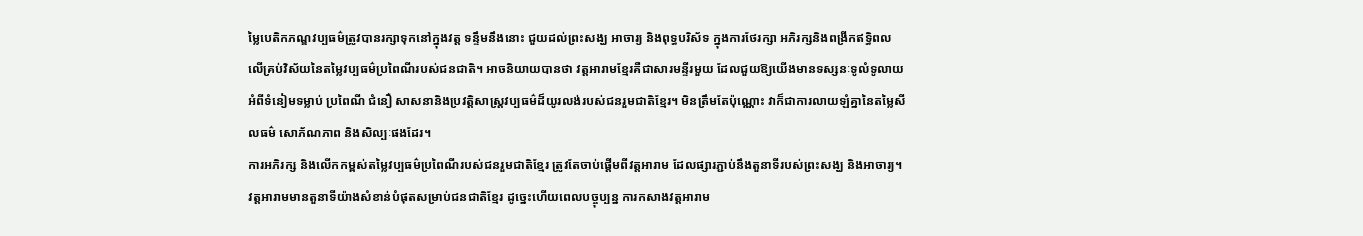ម្លៃបេតិកភណ្ឌវប្បធម៌ត្រូវបានរក្សាទុកនៅក្នុងវត្ត ទន្ទឹមនឹងនោះ ជួយដល់ព្រះសង្ឃ អាចារ្យ និងពុទ្ធបរិស័ទ ក្នុងការថែរក្សា អភិរក្សនិងពង្រីកឥទ្ធិពលលើគ្រប់វិស័យនៃតម្លៃវប្បធម៌ប្រពៃណីរបស់ជនជាតិ។ អាចនិយាយបានថា វត្តអារាមខ្មែរគឺជាសារមន្ទីរមួយ ដែលជួយឱ្យយើងមានទស្សនៈទូលំទូលាយអំពីទំនៀមទម្លាប់ ប្រពៃណី ជំនឿ សាសនានិងប្រវត្តិសាស្ត្រវប្បធម៌ដ៏យូរលង់របស់ជនរួមជាតិខ្មែរ។ មិនត្រឹមតែប៉ុណ្ណោះ វាក៏ជាការលាយឡំគ្នានៃតម្លៃសីលធម៌ សោភ័ណភាព និងសិល្បៈផងដែរ។
ការអភិរក្ស និងលើកកម្ពស់តម្លៃវប្បធម៌ប្រពៃណីរបស់ជនរួមជាតិខ្មែរ ត្រូវតែចាប់ផ្តើមពីវត្តអារាម ដែលផ្សារភ្ជាប់នឹងតួនាទីរបស់ព្រះសង្ឃ និងអាចារ្យ។ វត្តអារាមមានតួនាទីយ៉ាងសំខាន់បំផុតសម្រាប់ជនជាតិខ្មែរ ដូច្នេះហើយពេលបច្ចុប្បន្ន ការកសាងវត្តអារាម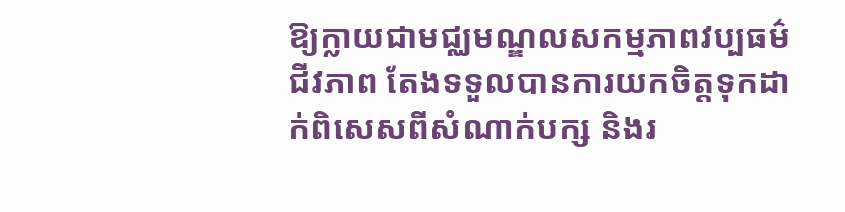ឱ្យក្លាយជាមជ្ឈមណ្ឌលសកម្មភាពវប្បធម៌ ជីវភាព តែងទទួលបានការយកចិត្តទុកដាក់ពិសេសពីសំណាក់បក្ស និងរ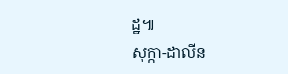ដ្ឋ៕
សុក្កា-ដាលីន